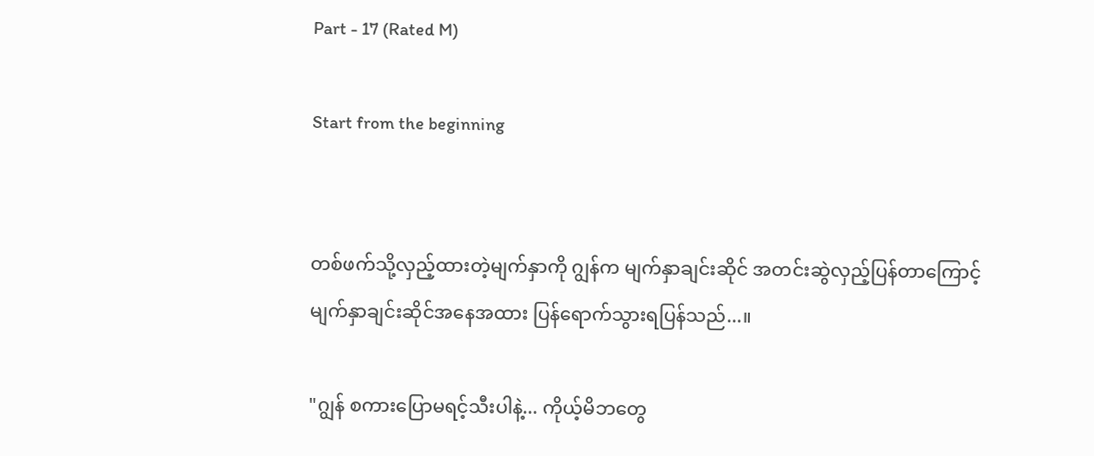Part - 17 (Rated M)

Start from the beginning


တစ်ဖက်သို့လှည့်ထားတဲ့မျက်နှာကို ဂျွန်က မျက်နှာချင်းဆိုင် အတင်းဆွဲလှည့်ပြန်တာကြောင့် မျက်နှာချင်းဆိုင်အနေအထား ပြန်ရောက်သွားရပြန်သည်...။

"ဂျွန် စကားပြောမရင့်သီးပါနဲ့... ကိုယ့်မိဘတွေ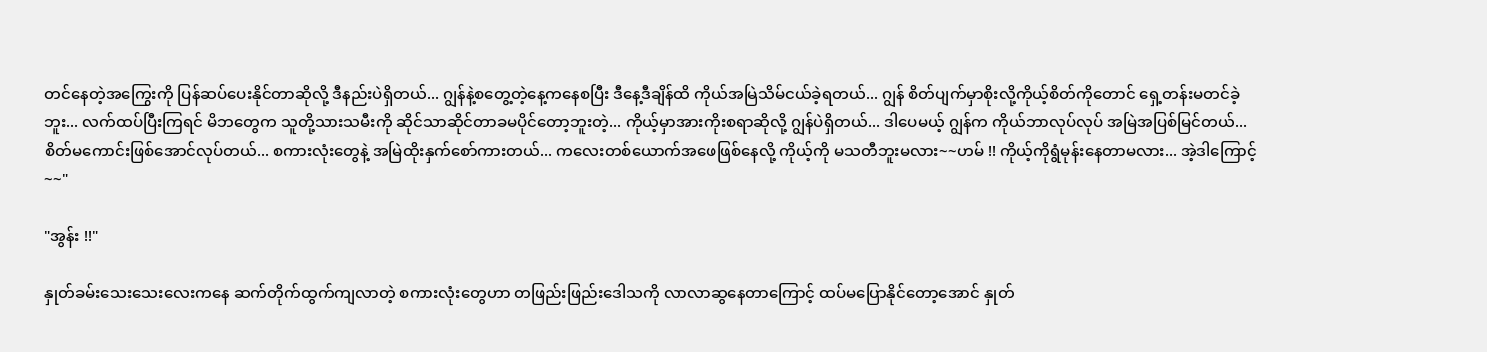တင်နေတဲ့အကြွေးကို ပြန်ဆပ်ပေးနိုင်တာဆိုလို့ ဒီနည်းပဲရှိတယ်... ဂျွန်နဲ့စတွေ့တဲ့နေ့ကနေစပြီး ဒီနေ့ဒီချိန်ထိ ကိုယ်အမြဲသိမ်ငယ်ခဲ့ရတယ်... ဂျွန် စိတ်ပျက်မှာစိုးလို့ကိုယ့်စိတ်ကိုတောင် ရှေ့တန်းမတင်ခဲ့ဘူး... လက်ထပ်ပြီးကြရင် မိဘတွေက သူတို့သားသမီးကို ဆိုင်သာဆိုင်တာခမပိုင်တော့ဘူးတဲ့... ကိုယ့်မှာအားကိုးစရာဆိုလို့ ဂျွန်ပဲရှိတယ်... ဒါပေမယ့် ဂျွန်က ကိုယ်ဘာလုပ်လုပ် အမြဲအပြစ်မြင်တယ်... စိတ်မကောင်းဖြစ်အောင်လုပ်တယ်... စကားလုံးတွေနဲ့ အမြဲထိုးနှက်စော်ကားတယ်... ကလေးတစ်ယောက်အဖေဖြစ်နေလို့ ကိုယ့်ကို မသတီဘူးမလား~~ဟမ် !! ကိုယ့်ကိုရွံမုန်းနေတာမလား... အဲ့ဒါကြောင့်~~"

"အွန်း !!"

နှုတ်ခမ်းသေးသေးလေးကနေ ဆက်တိုက်ထွက်ကျလာတဲ့ စကားလုံးတွေဟာ တဖြည်းဖြည်းဒေါသကို လာလာဆွနေတာကြောင့် ထပ်မပြောနိုင်တော့အောင် နှုတ်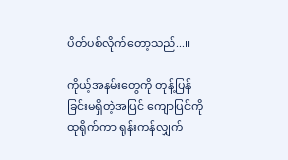ပိတ်ပစ်လိုက်တော့သည်...။

ကိုယ့်အနမ်းတွေကို တုန့်ပြန်ခြင်းမရှိတဲ့အပြင် ကျောပြင်ကိုထုရိုက်ကာ ရုန်းကန်လျှက်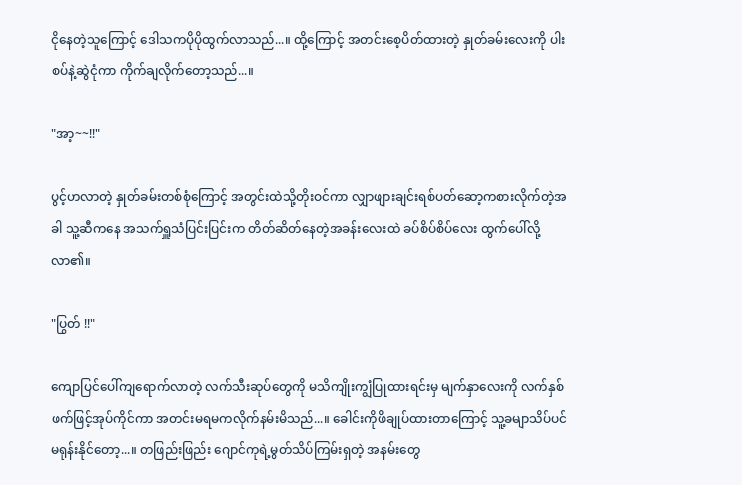ငိုနေတဲ့သူကြောင့် ဒေါသကပိုပိုထွက်လာသည်...။ ထို့ကြောင့် အတင်းစေ့ပိတ်ထားတဲ့ နှုတ်ခမ်းလေးကို ပါးစပ်နဲ့ဆွဲငုံကာ ကိုက်ချလိုက်တော့သည်...။

"အာ့~~!!"

ပွင့်ဟလာတဲ့ နှုတ်ခမ်းတစ်စုံကြောင့် အတွင်းထဲသို့တိုးဝင်ကာ လျှာဖျားချင်းရစ်ပတ်ဆော့ကစားလိုက်တဲ့အခါ သူ့ဆီကနေ အသက်ရှူသံပြင်းပြင်းက တိတ်ဆိတ်နေတဲ့အခန်းလေးထဲ ခပ်စိပ်စိပ်လေး ထွက်ပေါ်လို့လာ၏။

"ပြွတ် !!"

ကျောပြင်ပေါ်ကျရောက်လာတဲ့ လက်သီးဆုပ်တွေကို မသိကျိုးကျွံပြုထားရင်းမှ မျက်နှာလေးကို လက်နှစ်ဖက်ဖြင့်အုပ်ကိုင်ကာ အတင်းမရမကလိုက်နမ်းမိသည်...။ ခေါင်းကိုဖိချုပ်ထားတာကြောင့် သူ့ခမျာသိပ်ပင်မရုန်းနိုင်တော့...။ တဖြည်းဖြည်း ဂျောင်ကုရဲ့မွတ်သိပ်ကြမ်းရှတဲ့ အနမ်းတွေ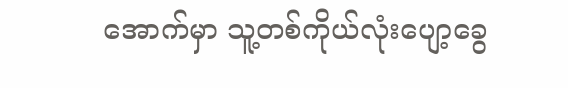အောက်မှာ သူ့တစ်ကိုယ်လုံးပျော့ခွေ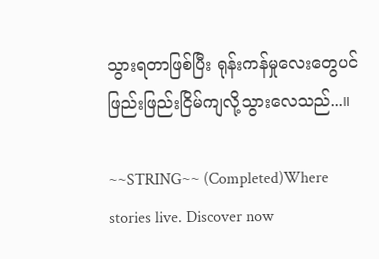သွားရတာဖြစ်ပြီး ရုန်းကန်မှုလေးတွေပင် ဖြည်းဖြည်းငြိမ်ကျလို့သွားလေသည်...။

~~STRING~~ (Completed)Where stories live. Discover now